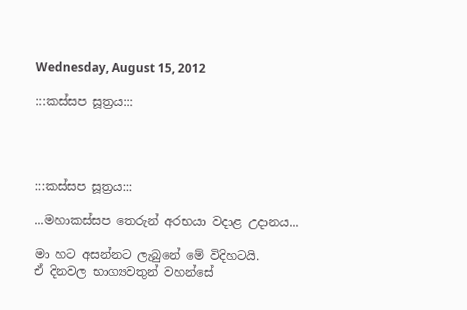Wednesday, August 15, 2012

:::කස්සප සූත්‍රය:::




:::කස්සප සූත්‍රය:::

...මහාකස්සප තෙරුන් අරභයා වදාළ උදානය...

මා හට අසන්නට ලැබුනේ මේ විදිහටයි.
ඒ දිනවල භාග්‍යවතුන් වහන්සේ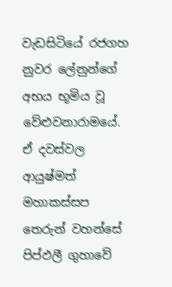වැඩසිටියේ රජගහ නුවර ලේනුන්ගේ අභය භූමිය වූ වේළුවනාරාමයේ.
ඒ දවස්වල ආයුෂ්මත් මහාකස්සප තෙරුන් වහන්සේ පිප්ඵලී ගුහාවේ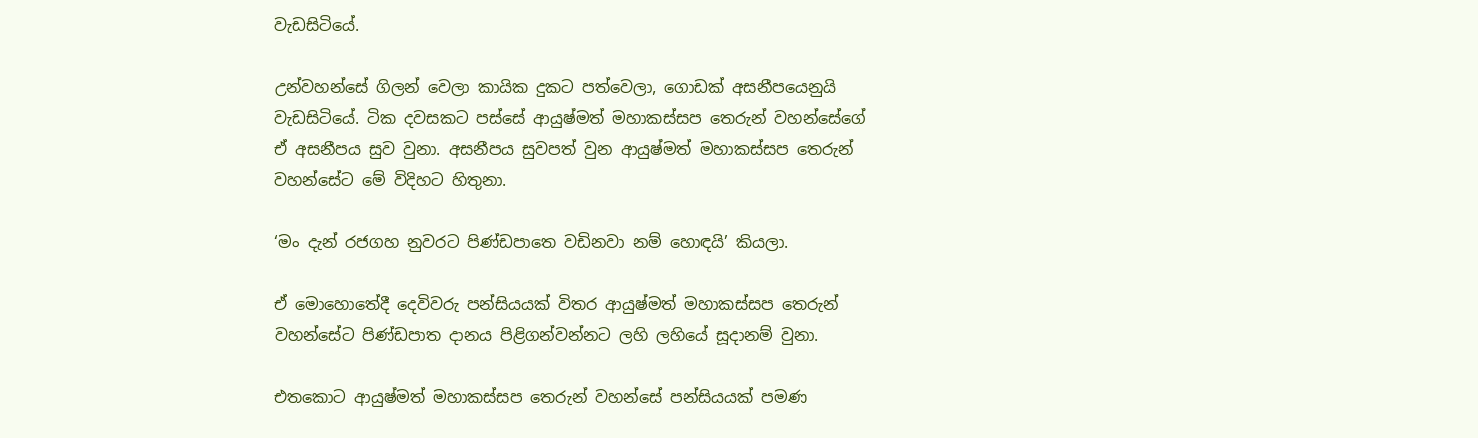වැඩසිටියේ.

උන්වහන්සේ ගිලන් වෙලා කායික දුකට පත්වෙලා, ගොඩක් අසනීපයෙනුයි
වැඩසිටියේ. ටික දවසකට පස්සේ ආයුෂ්මත් මහාකස්සප තෙරුන් වහන්සේගේ
ඒ අසනීපය සුව වුනා. අසනීපය සුවපත් වුන ආයුෂ්මත් මහාකස්සප තෙරුන්
වහන්සේට මේ විදිහට හිතුනා.

‘මං දැන් රජගහ නුවරට පිණ්ඩපාතෙ වඩිනවා නම් හොඳයි’ කියලා.

ඒ මොහොතේදී දෙවිවරු පන්සියයක් විතර ආයුෂ්මත් මහාකස්සප තෙරුන්
වහන්සේට පිණ්ඩපාත දානය පිළිගන්වන්නට ලහි ලහියේ සූදානම් වුනා.

එතකොට ආයුෂ්මත් මහාකස්සප තෙරුන් වහන්සේ පන්සියයක් පමණ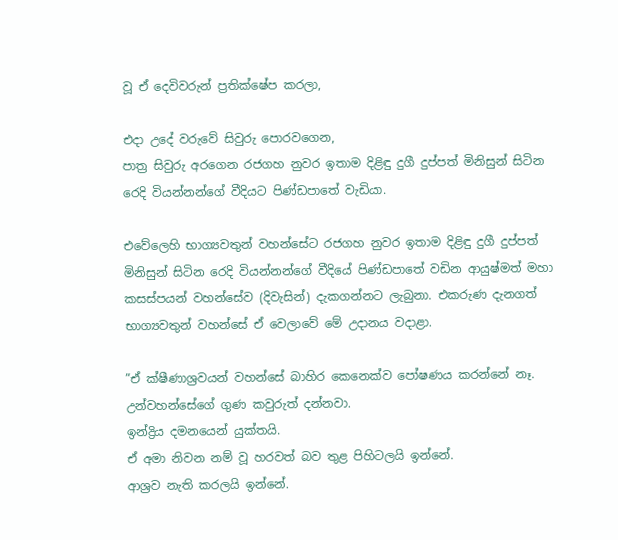වූ ඒ දෙවිවරුන් ප්‍රතික්ෂේප කරලා,

එදා උදේ වරුවේ සිවුරු පොරවගෙන,
පාත්‍ර සිවුරු අරගෙන රජගහ නුවර ඉතාම දිළිඳු දුගී දුප්පත් මිනිසුන් සිටින
රෙදි වියන්නන්ගේ වීදියට පිණ්ඩපාතේ වැඩියා.

එවේලෙහි භාග්‍යවතුන් වහන්සේට රජගහ නුවර ඉතාම දිළිඳු දුගී දුප්පත්
මිනිසුන් සිටින රෙදි වියන්නන්ගේ වීදියේ පිණ්ඩපාතේ වඩින ආයුෂ්මත් මහා
කසස්පයන් වහන්සේව (දිවැසින්) දැකගන්නට ලැබුනා. එකරුණ දැනගත්
භාග්‍යවතුන් වහන්සේ ඒ වෙලාවේ මේ උදානය වදාළා.

”ඒ ක්ෂීණාශ්‍රවයන් වහන්සේ බාහිර කෙනෙක්ව පෝෂණය කරන්නේ නෑ.
උන්වහන්සේගේ ගුණ කවුරුත් දන්නවා.
ඉන්ද්‍රිය දමනයෙන් යුක්තයි.
ඒ අමා නිවන නම් වූ හරවත් බව තුළ පිහිටලයි ඉන්නේ.
ආශ්‍රව නැති කරලයි ඉන්නේ.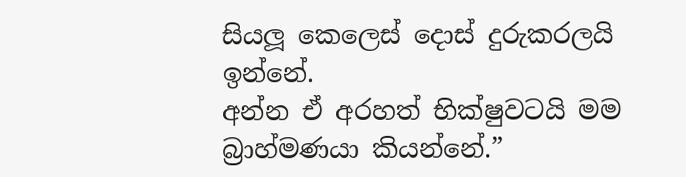සියලූ කෙලෙස් දොස් දුරුකරලයි ඉන්නේ.
අන්න ඒ අරහත් භික්ෂුවටයි මම බ්‍රාහ්මණයා කියන්නේ.”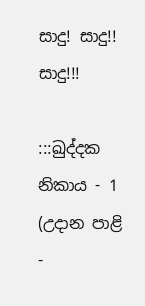සාදු! සාදු!! සාදු!!!

:::ඛුද්දක නිකාය - 1 (උදාන පාළි -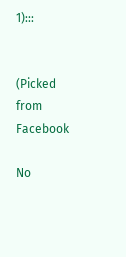1):::


(Picked from Facebook

No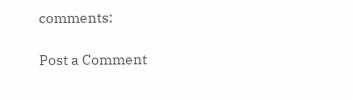comments:

Post a Comment